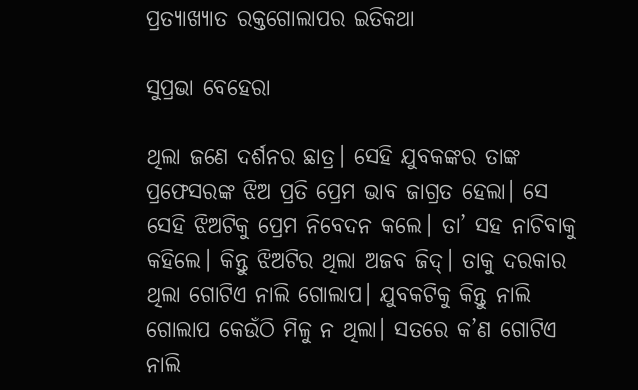ପ୍ରତ୍ୟାଖ୍ୟାତ ରକ୍ତଗୋଲାପର ଇତିକଥା

ସୁପ୍ରଭା ବେହେରା

ଥିଲା ଜଣେ ଦର୍ଶନର ଛାତ୍ର। ସେହି ଯୁବକଙ୍କର ତାଙ୍କ ପ୍ରଫେସରଙ୍କ ଝିଅ ପ୍ରତି ପ୍ରେମ ଭାବ ଜାଗ୍ରତ ହେଲା। ସେ ସେହି ଝିଅଟିକୁ ପ୍ରେମ ନିବେଦନ କଲେ। ତା’ ସହ ନାଚିବାକୁ କହିଲେ। କିନ୍ତୁ ଝିଅଟିର ଥିଲା ଅଜବ ଜିଦ୍‌। ତାକୁ ଦରକାର ଥିଲା ଗୋଟିଏ ନାଲି ଗୋଲାପ। ଯୁବକଟିକୁ କିନ୍ତୁ ନାଲି ଗୋଲାପ କେଉଁଠି ମିଳୁ ନ ଥିଲା। ସତରେ କ’ଣ ଗୋଟିଏ ନାଲି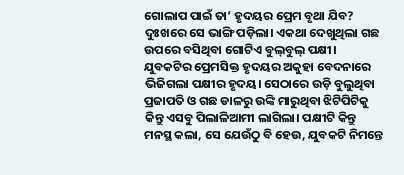ଗୋଲାପ ପାଇଁ ତା’ ହୃଦୟର ପ୍ରେମ ବୃଥା ଯିବ? ଦୁଃଖରେ ସେ ଭାଙ୍ଗି ପଡ଼ିଲା। ଏକଥା ଦେଖୁଥିଲା ଗଛ ଉପରେ ବସିଥିବା ଗୋଟିଏ ବୁଲ୍‌ବୁଲ୍‌ ପକ୍ଷୀ। ଯୁବକଟିର ପ୍ରେମସିକ୍ତ ହୃଦୟର ଅକୁହା ବେଦନାରେ ଭିଜିଗଲା ପକ୍ଷୀର ହୃଦୟ। ସେଠାରେ ଉଡ଼ି ବୁଲୁଥିବା ପ୍ରଜାପତି ଓ ଗଛ ଡାଳରୁ ଉଙ୍କି ମାରୁଥିବା ଝିଟିପିଟିକୁ କିନ୍ତୁ ଏସବୁ ପିଲାଳିଆମୀ ଲାଗିଲା। ପକ୍ଷୀଟି କିନ୍ତୁ ମନସ୍ଥ କଲା, ସେ ଯେଉଁଠୁ ବି ହେଉ, ଯୁବକଟି ନିମନ୍ତେ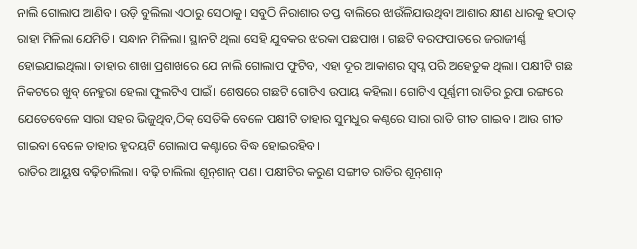ନାଲି ଗୋଲାପ ଆଣିବ। ଉଡ଼ି ବୁଲିଲା ଏଠାରୁ ସେଠାକୁ। ସବୁଠି ନିରାଶାର ତପ୍ତ ବାଲିରେ ଝାଉଁଳିଯାଉଥିବା ଆଶାର କ୍ଷୀଣ ଧାରକୁ ହଠାତ୍‌ ରାହା ମିଳିଲା ଯେମିତି। ସନ୍ଧାନ ମିଳିଲା। ସ୍ଥାନଟି ଥିଲା ସେହି ଯୁବକର ଝରକା ପଛପାଖ । ଗଛଟି ବରଫପାତରେ ଜରାଜୀର୍ଣ୍ଣ ହୋଇଯାଇଥିଲା। ତାହାର ଶାଖା ପ୍ରଶାଖରେ ଯେ ନାଲି ଗୋଲାପ ଫୁଟିବ, ଏହା ଦୂର ଆକାଶର ସ୍ବପ୍ନ ପରି ଅହେତୁକ ଥିଲା। ପକ୍ଷୀଟି ଗଛ ନିକଟରେ ଖୁବ୍‌ ନେହୁରା ହେଲା ଫୁଲଟିଏ ପାଇଁ। ଶେଷରେ ଗଛଟି ଗୋଟିଏ ଉପାୟ କହିଲା। ଗୋଟିଏ ପୂର୍ଣ୍ଣମୀ ରାତିର ରୁପା ରଙ୍ଗରେ ଯେତେବେଳେ ସାରା ସହର ଭିଜୁଥିବ,ଠିକ୍‌ ସେତିକି ବେଳେ ପକ୍ଷୀଟି ତାହାର ସୁମଧୁର କଣ୍ଠରେ ସାରା ରାତି ଗୀତ ଗାଇବ। ଆଉ ଗୀତ ଗାଇବା ବେଳେ ତାହାର ହୃଦୟଟି ଗୋଲାପ କଣ୍ଟାରେ ବିଦ୍ଧ ହୋଇରହିବ।
ରାତିର ଆୟୁଷ ବଢ଼ିଚାଲିଲା। ବଢ଼ି ଚାଲିଲା ଶୂନ୍‌ଶାନ୍‌ ପଣ। ପକ୍ଷୀଟିର କରୁଣ ସଙ୍ଗୀତ ରାତିର ଶୂନ୍‌ଶାନ୍‌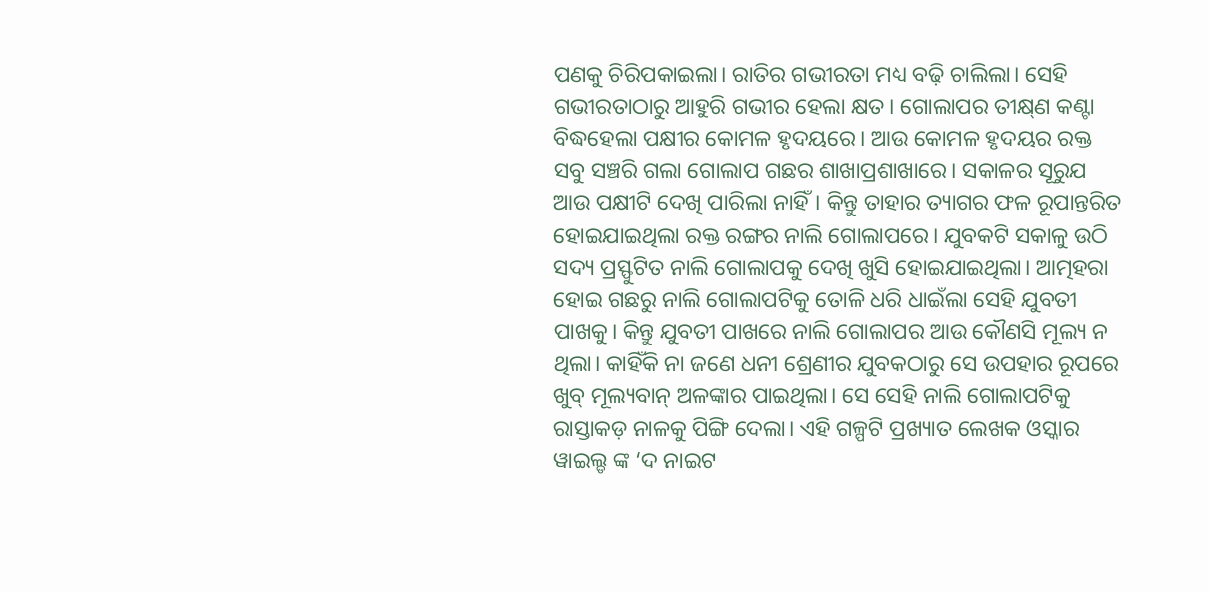ପଣକୁ ଚିରିପକାଇଲା। ରାତିର ଗଭୀରତା ମଧ୍ୟ ବଢ଼ି ଚାଲିଲା। ସେହି ଗଭୀରତାଠାରୁ ଆହୁରି ଗଭୀର ହେଲା କ୍ଷତ। ଗୋଲାପର ତୀକ୍ଷ୍‌ଣ କଣ୍ଟା ବିଦ୍ଧହେଲା ପକ୍ଷୀର କୋମଳ ହୃଦୟରେ। ଆଉ କୋମଳ ହୃଦୟର ରକ୍ତ ସବୁ ସଞ୍ଚରି ଗଲା ଗୋଲାପ ଗଛର ଶାଖାପ୍ରଶାଖାରେ। ସକାଳର ସୂରୁଯ ଆଉ ପକ୍ଷୀଟି ଦେଖି ପାରିଲା ନାହିଁ। କିନ୍ତୁ ତାହାର ତ୍ୟାଗର ଫଳ ରୂପାନ୍ତରିତ ହୋଇଯାଇଥିଲା ରକ୍ତ ରଙ୍ଗର ନାଲି ଗୋଲାପରେ। ଯୁବକଟି ସକାଳୁ ଉଠି ସଦ୍ୟ ପ୍ରସ୍ଫୁଟିତ ନାଲି ଗୋଲାପକୁ ଦେଖି ଖୁସି ହୋଇଯାଇଥିଲା। ଆତ୍ମହରା ହୋଇ ଗଛରୁ ନାଲି ଗୋଲାପଟିକୁ ତୋଳି ଧରି ଧାଇଁଲା ସେହି ଯୁବତୀ ପାଖକୁ। କିନ୍ତୁ ଯୁବତୀ ପାଖରେ ନାଲି ଗୋଲାପର ଆଉ କୌଣସି ମୂଲ୍ୟ ନ ଥିଲା। କାହିଁକି ନା ଜଣେ ଧନୀ ଶ୍ରେଣୀର ଯୁବକଠାରୁ ସେ ଉପହାର ରୂପରେ ଖୁବ୍‌ ମୂଲ୍ୟବାନ୍‌ ଅଳଙ୍କାର ପାଇଥିଲା। ସେ ସେହି ନାଲି ଗୋଲାପଟିକୁ ରାସ୍ତାକଡ଼ ନାଳକୁ ପିଙ୍ଗି ଦେଲା। ଏହି ଗଳ୍ପଟି ପ୍ରଖ୍ୟାତ ଲେଖକ ଓସ୍କାର ୱାଇଲ୍ଡ ଙ୍କ ‘ଦ ନାଇଟ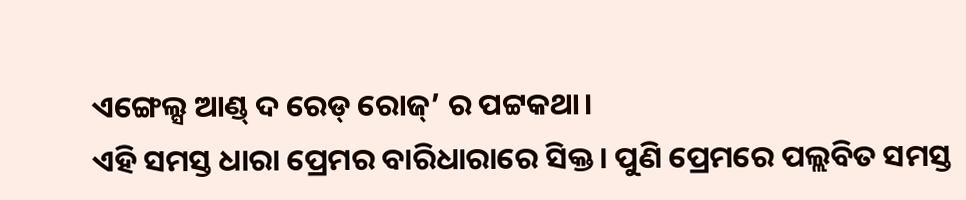ଏଙ୍ଗେଲ୍ସ ଆଣ୍ଡ୍‌ ଦ ରେଡ୍‌ ରୋଜ୍‌’ ର ପଟ୍ଟକଥା।
ଏହି ସମସ୍ତ ଧାରା ପ୍ରେମର ବାରିଧାରାରେ ସିକ୍ତ। ପୁଣି ପ୍ରେମରେ ପଲ୍ଲବିତ ସମସ୍ତ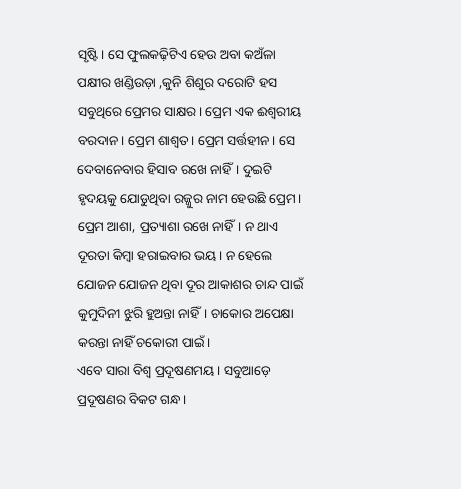ସୃଷ୍ଟି। ସେ ଫୁଲକଢ଼ିଟିଏ ହେଉ ଅବା କଅଁଳା ପକ୍ଷୀର ଖଣ୍ଡିଉଡ଼ା ,କୁନି ଶିଶୁର ଦରୋଟି ହସ ସବୁଥିରେ ପ୍ରେମର ସାକ୍ଷର। ପ୍ରେମ ଏକ ଈଶ୍ବରୀୟ ବରଦାନ। ପ୍ରେମ ଶାଶ୍ୱତ। ପ୍ରେମ ସର୍ତ୍ତହୀନ। ସେ ଦେବାନେବାର ହିସାବ ରଖେ ନାହିଁ। ଦୁଇଟି ହୃଦୟକୁ ଯୋଡୁଥିବା ରଜ୍ଜୁର ନାମ ହେଉଛି ପ୍ରେମ। ପ୍ରେମ ଆଶା, ପ୍ରତ୍ୟାଶା ରଖେ ନାହିଁ। ନ ଥାଏ ଦୂରତା କିମ୍ବା ହରାଇବାର ଭୟ। ନ ହେଲେ ଯୋଜନ ଯୋଜନ ଥିବା ଦୂର ଆକାଶର ଚାନ୍ଦ ପାଇଁ କୁମୁଦିନୀ ଝୁରି ହୁଅନ୍ତା ନାହିଁ। ଚାକୋର ଅପେକ୍ଷା କରନ୍ତା ନାହିଁ ଚକୋରୀ ପାଇଁ।
ଏବେ ସାରା ବିଶ୍ୱ ପ୍ରଦୂଷଣମୟ। ସବୁଆଡ଼େ ପ୍ରଦୂଷଣର ବିକଟ ଗନ୍ଧ।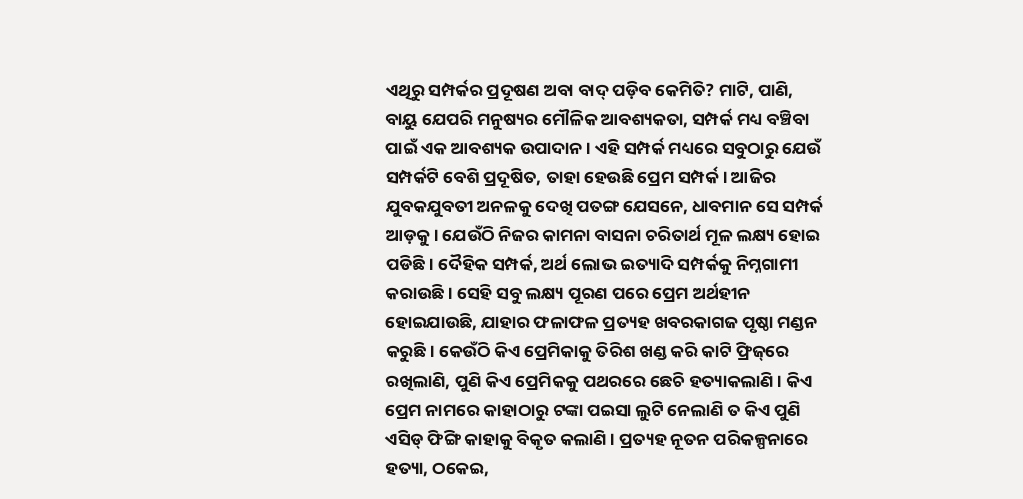ଏଥିରୁ ସମ୍ପର୍କର ପ୍ରଦୂଷଣ ଅବା ବାଦ୍‌ ପଡ଼ିବ କେମିତି? ମାଟି, ପାଣି, ବାୟୁ ଯେପରି ମନୁଷ୍ୟର ମୌଳିକ ଆବଶ୍ୟକତା, ସମ୍ପର୍କ ମଧ୍ୟ ବଞ୍ଚିବା ପାଇଁ ଏକ ଆବଶ୍ୟକ ଉପାଦାନ। ଏହି ସମ୍ପର୍କ ମଧ୍ୟରେ ସବୁଠାରୁ ଯେଉଁ ସମ୍ପର୍କଟି ବେଶି ପ୍ରଦୂଷିତ, ତାହା ହେଉଛି ପ୍ରେମ ସମ୍ପର୍କ। ଆଜିର ଯୁବକଯୁବତୀ ଅନଳକୁ ଦେଖି ପତଙ୍ଗ ଯେସନେ, ଧାବମାନ ସେ ସମ୍ପର୍କ ଆଡ଼କୁ। ଯେଉଁଠି ନିଜର କାମନା ବାସନା ଚରିତାର୍ଥ ମୂଳ ଲକ୍ଷ୍ୟ ହୋଇ ପଡିଛି। ଦୈହିକ ସମ୍ପର୍କ, ଅର୍ଥ ଲୋଭ ଇତ୍ୟାଦି ସମ୍ପର୍କକୁ ନିମ୍ନଗାମୀ କରାଉଛି। ସେହି ସବୁ ଲକ୍ଷ୍ୟ ପୂରଣ ପରେ ପ୍ରେମ ଅର୍ଥହୀନ ହୋଇଯାଉଛି, ଯାହାର ଫଳାଫଳ ପ୍ରତ୍ୟହ ଖବରକାଗଜ ପୃଷ୍ଠା ମଣ୍ଡନ କରୁଛି। କେଉଁଠି କିଏ ପ୍ରେମିକାକୁ ତିରିଶ ଖଣ୍ଡ କରି କାଟି ଫ୍ରିଜ୍‌ରେ ରଖିଲାଣି, ପୁଣି କିଏ ପ୍ରେମିକକୁ ପଥରରେ ଛେଚି ହତ୍ୟାକଲାଣି। କିଏ ପ୍ରେମ ନାମରେ କାହାଠାରୁ ଟଙ୍କା ପଇସା ଲୁଟି ନେଲାଣି ତ କିଏ ପୁଣି ଏସିଡ୍‌ ଫିଙ୍ଗି କାହାକୁ ବିକୃତ କଲାଣି। ପ୍ରତ୍ୟହ ନୂତନ ପରିକଳ୍ପନାରେ ହତ୍ୟା, ଠକେଇ,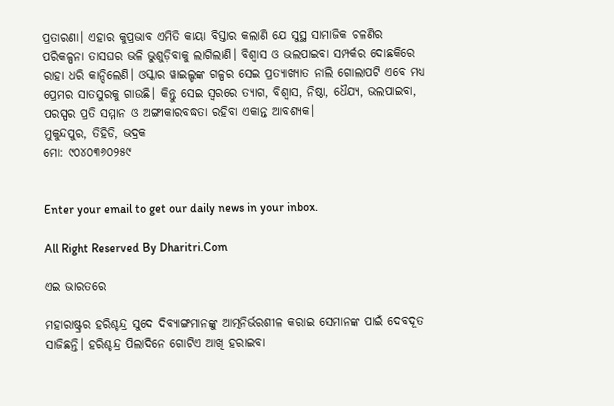ପ୍ରତାରଣା। ଏହାର କୁପ୍ରଭାବ ଏମିତି କାୟା ବିସ୍ତାର କଲାଣି ଯେ ସୁସ୍ଥ ସାମାଜିକ ଚଳଣିର ପରିକଳ୍ପନା ତାସଘର ଭଳି ଭୁଶୁଡ଼ିବାକୁ ଲାଗିଲାଣି। ବିଶ୍ବାସ ଓ ଭଲପାଇବା ସମ୍ପର୍କର ଦୋଛକିରେ ରାହା ଧରି କାନ୍ଦିଲେଣି। ଓସ୍କାର ୱାଇଲ୍ଡଙ୍କ ଗଳ୍ପର ସେଇ ପ୍ରତ୍ୟାଖ୍ୟାତ ନାଲି ଗୋଲାପଟି ଏବେ ମଧ୍ୟ ପ୍ରେମର ସାତସୁରକୁ ଗାଉଛି। କିନ୍ତୁ ସେଇ ସ୍ବରରେ ତ୍ୟାଗ, ବିଶ୍ବାସ, ନିଷ୍ଠା, ଧୈଯ୍ୟ, ଭଲପାଇବା, ପରସ୍ପର ପ୍ରତି ସମ୍ମାନ ଓ ଅଙ୍ଗୀକାରବଦ୍ଧତା ରହିବା ଏକାନ୍ତ ଆବଶ୍ୟକ।
ମୁକୁନ୍ଦପୁର, ତିହିଡି, ଭଦ୍ରକ
ମୋ: ୯୦୪୦୩୬୦୨୫୯


Enter your email to get our daily news in your inbox.

All Right Reserved By Dharitri.Com

ଏଇ ଭାରତରେ

ମହାରାଷ୍ଟ୍ରର ହରିଶ୍ଚନ୍ଦ୍ର ସୁଦେ ଦିବ୍ୟାଙ୍ଗମାନଙ୍କୁ ଆତ୍ମନିର୍ଭରଶୀଳ କରାଇ ସେମାନଙ୍କ ପାଇଁ ଦେବଦୂତ ସାଜିଛନ୍ତି। ହରିଶ୍ଚନ୍ଦ୍ର ପିଲାଦିନେ ଗୋଟିଏ ଆଖି ହରାଇବା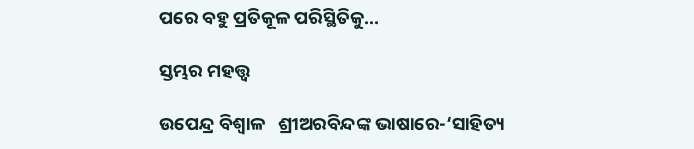ପରେ ବହୁ ପ୍ରତିକୂଳ ପରିସ୍ଥିତିକୁ...

ସ୍ତମ୍ଭର ମହତ୍ତ୍ୱ

ଉପେନ୍ଦ୍ର ବିଶ୍ୱାଳ   ଶ୍ରୀଅରବିନ୍ଦଙ୍କ ଭାଷାରେ-‘ସାହିତ୍ୟ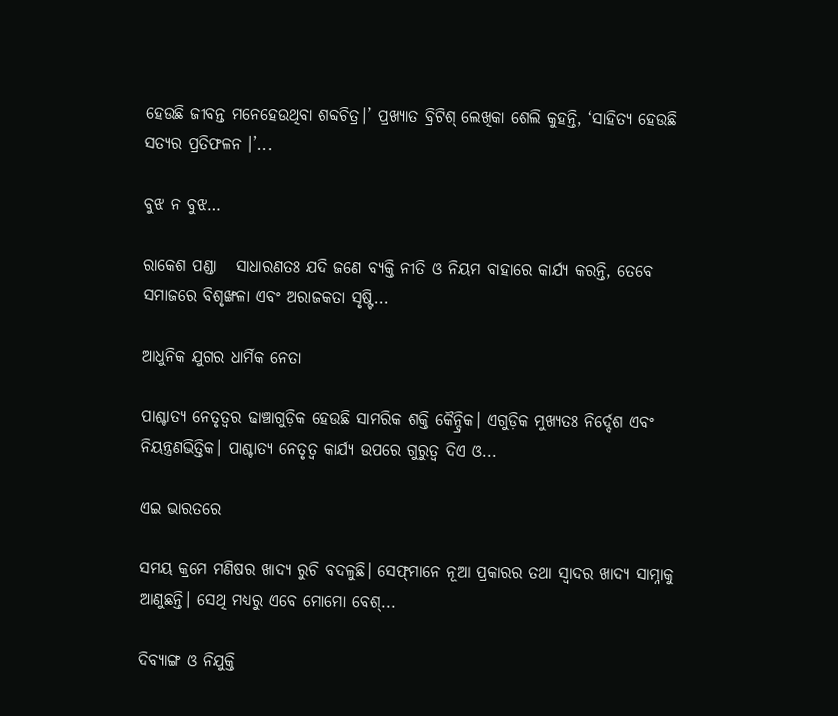ହେଉଛି ଜୀବନ୍ତ ମନେହେଉଥିବା ଶବ୍ଦଚିତ୍ର।’ ପ୍ରଖ୍ୟାତ ବ୍ରିଟିଶ୍‌ ଲେଖିକା ଶେଲି କୁହନ୍ତି, ‘ସାହିତ୍ୟ ହେଉଛି ସତ୍ୟର ପ୍ରତିଫଳନ ।’...

ବୁଝ ନ ବୁଝ…

ରାକେଶ ପଣ୍ଡା   ସାଧାରଣତଃ ଯଦି ଜଣେ ବ୍ୟକ୍ତି ନୀତି ଓ ନିୟମ ବାହାରେ କାର୍ଯ୍ୟ କରନ୍ତି, ତେବେ ସମାଜରେ ବିଶୃଙ୍ଖଳା ଏବଂ ଅରାଜକତା ସୃଷ୍ଟି...

ଆଧୁନିକ ଯୁଗର ଧାର୍ମିକ ନେତା

ପାଶ୍ଚାତ୍ୟ ନେତୃତ୍ୱର ଢାଞ୍ଚାଗୁଡ଼ିକ ହେଉଛି ସାମରିକ ଶକ୍ତି କୈନ୍ଦ୍ରିକ। ଏଗୁଡ଼ିକ ମୁଖ୍ୟତଃ ନିର୍ଦ୍ଦେଶ ଏବଂ ନିୟନ୍ତ୍ରଣଭିତ୍ତିକ। ପାଶ୍ଚାତ୍ୟ ନେତୃତ୍ୱ କାର୍ଯ୍ୟ ଉପରେ ଗୁରୁତ୍ୱ ଦିଏ ଓ...

ଏଇ ଭାରତରେ

ସମୟ କ୍ରମେ ମଣିଷର ଖାଦ୍ୟ ରୁଚି ବଦଳୁଛି। ସେଫ୍‌ମାନେ ନୂଆ ପ୍ରକାରର ତଥା ସ୍ବାଦର ଖାଦ୍ୟ ସାମ୍ନାକୁ ଆଣୁଛନ୍ତି। ସେଥି ମଧ୍ୟରୁ ଏବେ ମୋମୋ ବେଶ୍‌...

ଦିବ୍ୟାଙ୍ଗ ଓ ନିଯୁକ୍ତି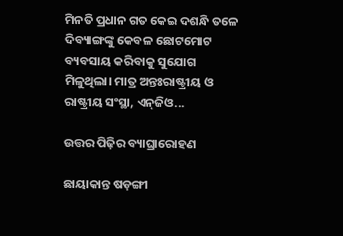ମିନତି ପ୍ରଧାନ ଗତ କେଇ ଦଶନ୍ଧି ତଳେ ଦିବ୍ୟାଙ୍ଗଙ୍କୁ କେବଳ ଛୋଟମୋଟ ବ୍ୟବସାୟ କରିବାକୁ ସୁଯୋଗ ମିଳୁଥିଲା। ମାତ୍ର ଅନ୍ତଃରାଷ୍ଟ୍ରୀୟ ଓ ରାଷ୍ଟ୍ରୀୟ ସଂସ୍ଥା, ଏନ୍‌ଜିଓ...

ଉତ୍ତର ପିଢ଼ିର ବ୍ୟାଘ୍ରାରୋହଣ

ଛାୟାକାନ୍ତ ଷଡ଼ଙ୍ଗୀ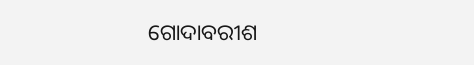ଗୋଦାବରୀଶ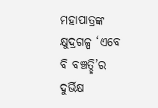ମହାପାତ୍ରଙ୍କ କ୍ଷୁଦ୍ରଗଳ୍ପ ‘ଏବେ ବି ବଞ୍ଚତ୍ଛି’ର ଦୁର୍ଭିକ୍ଷ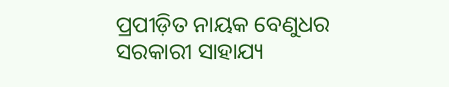ପ୍ରପୀଡ଼ିତ ନାୟକ ବେଣୁଧର ସରକାରୀ ସାହାଯ୍ୟ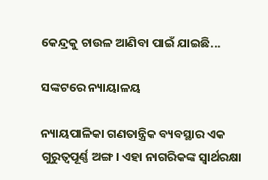କେନ୍ଦ୍ରକୁ ଚାଉଳ ଆଣିବା ପାଇଁ ଯାଇଛି...

ସଙ୍କଟରେ ନ୍ୟାୟାଳୟ

ନ୍ୟାୟପାଳିକା ଗଣତାନ୍ତ୍ରିକ ବ୍ୟବସ୍ଥାର ଏକ ଗୁରୁତ୍ୱପୂର୍ଣ୍ଣ ଅଙ୍ଗ। ଏହା ନାଗରିକଙ୍କ ସ୍ବାର୍ଥରକ୍ଷା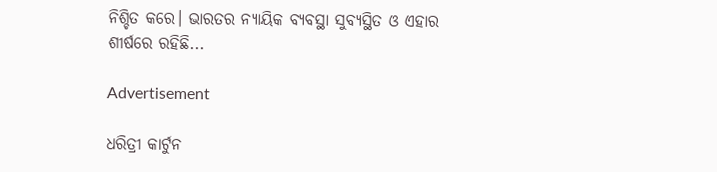ନିଶ୍ଚିତ କରେ। ଭାରତର ନ୍ୟାୟିକ ବ୍ୟବସ୍ଥା ସୁବ୍ୟସ୍ଥିତ ଓ ଏହାର ଶୀର୍ଷରେ ରହିଛି...

Advertisement

ଧରିତ୍ରୀ କାର୍ଟୁନ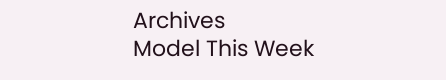Archives
Model This Week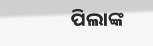ପିଲାଙ୍କ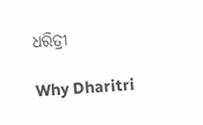ଧରିତ୍ରୀ

Why Dharitri